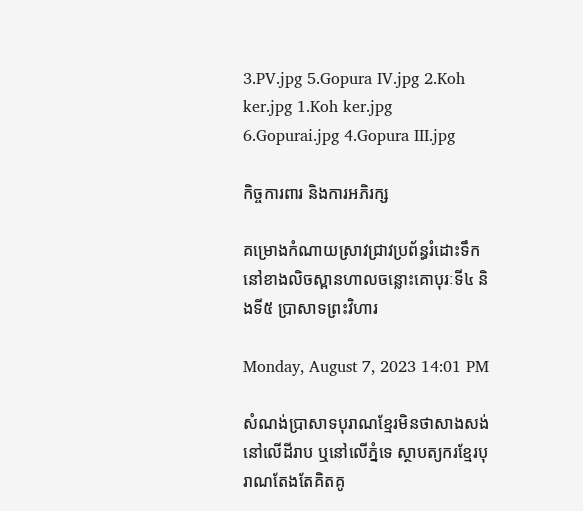3.PV.jpg 5.Gopura IV.jpg 2.Koh ker.jpg 1.Koh ker.jpg 6.Gopurai.jpg 4.Gopura III.jpg

កិច្ចការពារ និងការអភិរក្ស

គម្រោងកំណាយស្រាវជ្រាវប្រព័ន្ធរំដោះទឹកនៅខាងលិចស្ពានហាលចន្លោះគោបុរៈទី៤ និងទី៥ ប្រាសាទព្រះវិហារ

Monday, August 7, 2023 14:01 PM

សំណង់ប្រាសាទបុរាណខ្មែរមិនថាសាងសង់នៅលើដីរាប ឬនៅលើភ្នំទេ ស្ថាបត្យករខ្មែរបុរាណតែងតែគិតគូ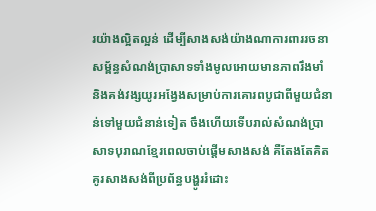រយ៉ាងល្អិតល្អន់ ដើម្បីសាងសង់យ៉ាងណាការពាររចនាសម្ព័ន្ធសំណង់ប្រាសាទទាំងមូលអោយមានភាពរឹងមាំ និងគង់វង្សយូរអង្វែងសម្រាប់ការគោរពបូជាពីមួយជំនាន់ទៅមួយជំនាន់ទៀត ចឹងហើយទើបរាល់សំណង់ប្រាសាទបុរាណខ្មែរពេលចាប់ផ្ដើមសាងសង់ គឺតែងតែគិតគូរសាងសង់ពីប្រព័ន្ធបង្ហូររំដោះ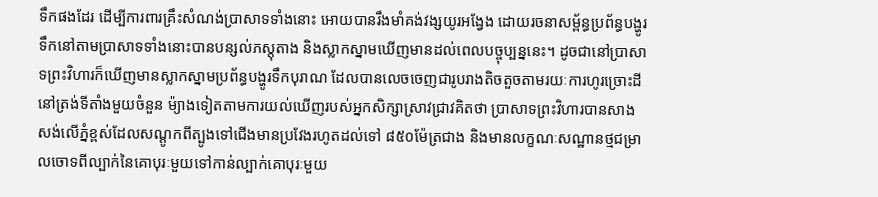ទឹកផងដែរ ដើម្បីការពារគ្រឹះសំណង់ប្រាសាទទាំងនោះ អោយបានរឹងមាំគង់វង្សយូរអង្វែង ដោយរចនាសម្ព័ន្ធប្រព័ន្ធបង្ហូរទឹកនៅតាមប្រាសាទទាំងនោះបានបន្សល់ភស្តុតាង និងស្លាកស្នាមឃើញមានដល់ពេលបច្ចុប្បន្ននេះ។ ដូចជានៅប្រាសាទព្រះវិហារក៏ឃើញមានស្លាកស្នាមប្រព័ន្ធបង្ហូរទឹកបុរាណ ដែលបានលេចចេញជារូបរាងតិចតួចតាមរយៈការហូរច្រោះដីនៅត្រង់ទីតាំងមួយចំនួន ម៉្យាងទៀតតាមការយល់ឃើញរបស់អ្នកសិក្សាស្រាវជ្រាវគិតថា ប្រាសាទព្រះវិហារបានសាងសង់លើភ្នំខ្ពស់ដែលសណ្ដូកពីត្បូងទៅជើងមានប្រវែងរហូតដល់ទៅ ៨៥០ម៉ែត្រជាង និងមានលក្ខណៈសណ្ឋានថ្មជម្រាលចោទពីល្បាក់នៃគោបុរៈមួយទៅកាន់ល្បាក់គោបុរៈមួយ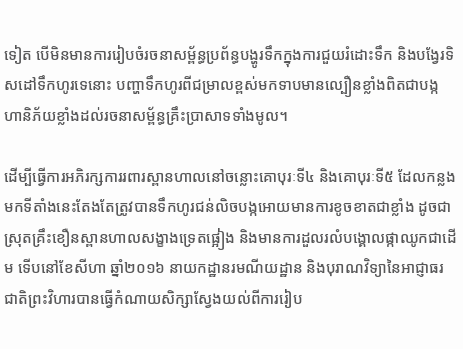ទៀត បើមិនមានការរៀបចំរចនាសម្ព័ន្ធប្រព័ន្ធបង្ហូរទឹកក្នុងការជួយរំដោះទឹក និងបង្វែរទិសដៅទឹកហូរទេនោះ បញ្ហាទឹកហូរពីជម្រាលខ្ពស់មកទាបមានល្បឿនខ្លាំងពិតជាបង្កហានិភ័យខ្លាំងដល់រចនាសម្ព័ន្ធគ្រឹះប្រាសាទទាំងមូល។

ដើម្បីធ្វើការអភិរក្សការរពារស្ពានហាលនៅចន្លោះគោបុរៈទី៤ និងគោបុរៈទី៥ ដែលកន្លងមកទីតាំងនេះតែងតែត្រូវបានទឹកហូរជន់លិចបង្កអោយមានការខូចខាតជាខ្លាំង ដូចជាស្រុតគ្រឹះខឿនស្ពានហាលសង្ខាងទ្រេតផ្អៀង និងមានការដួលរលំបង្គោលផ្កាឈូកជាដើម ទើបនៅខែសីហា ឆ្នាំ២០១៦ នាយកដ្ឋានរមណីយដ្ឋាន និងបុរាណវិទ្យានៃអាជ្ញាធរជាតិព្រះវិហារបានធ្វើកំណាយសិក្សាស្វែងយល់ពីការរៀប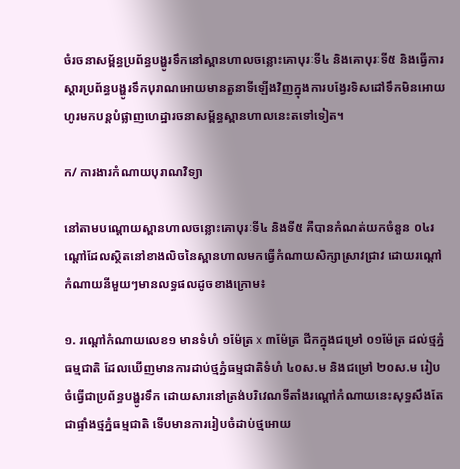ចំរចនាសម្ព័ន្ធប្រព័ន្ធបង្ហូរទឹកនៅស្ពានហាលចន្លោះគោបុរៈទី៤ និងគោបុរៈទី៥ និងធ្វើការស្ដារប្រព័ន្ធបង្ហូរទឹកបុរាណអោយមានតួនាទីឡើងវិញក្នុងការបង្វែរទិសដៅទឹកមិនអោយហូរមកបន្តបំផ្លាញហេដ្ឋារចនាសម្ព័ន្ធស្ពានហាលនេះតទៅទៀត។

ក/ ការងារកំណាយបុរាណវិទ្យា

នៅតាមបណ្ដោយស្ពានហាលចន្លោះគោបុរៈទី៤ និងទី៥ គឺបានកំណត់យកចំនួន ០៤រណ្ដៅដែលស្ថិតនៅខាងលិចនៃស្ពានហាលមកធ្វើកំណាយសិក្សាស្រាវជ្រាវ ដោយរណ្ដៅកំណាយនីមួយៗមានលទ្ធផលដូចខាងក្រោម៖

១. រណ្ដៅកំណាយលេខ១ មានទំហំ ១ម៉ែត្រ x ៣ម៉ែត្រ ជីកក្នុងជម្រៅ ០១ម៉ែត្រ ដល់ថ្មភ្នំធម្មជាតិ ដែលឃើញមានការដាប់ថ្មភ្នំធម្មជាតិទំហំ ៤០ស.ម និងជម្រៅ ២០ស.ម រៀបចំធ្វើជាប្រព័ន្ធបង្ហូរទឹក ដោយសារនៅត្រង់បរិវេណទីតាំងរណ្ដៅកំណាយនេះសុទ្ធសឹងតែជាផ្ទាំងថ្មភ្នំធម្មជាតិ ទើបមានការរៀបចំដាប់ថ្មអោយ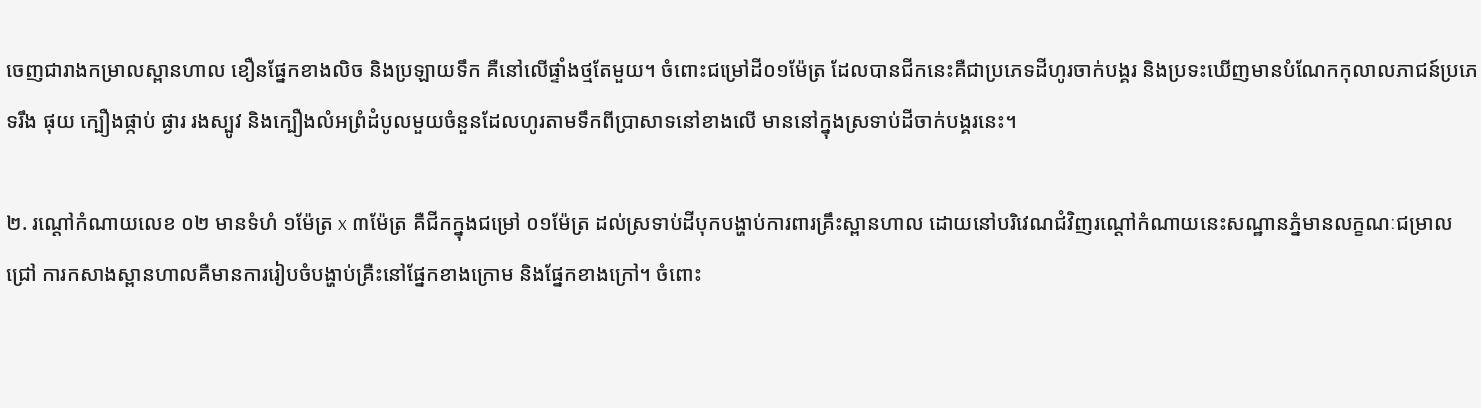ចេញជារាងកម្រាលស្ពានហាល ខឿនផ្នែកខាងលិច និងប្រឡាយទឹក គឺនៅលើផ្ទាំងថ្មតែមួយ។ ចំពោះជម្រៅដី០១ម៉ែត្រ ដែលបានជីកនេះគឺជាប្រភេទដីហូរចាក់បង្គរ និងប្រទះឃើញមានបំណែកកុលាលភាជន៍ប្រភេទរឹង ផុយ ក្បឿងផ្កាប់ ផ្ងារ រងស្បូវ និងក្បឿងលំអព្រំដំបូលមួយចំនួនដែលហូរតាមទឹកពីប្រាសាទនៅខាងលើ មាននៅក្នុងស្រទាប់ដីចាក់បង្គរនេះ។

២. រណ្ដៅកំណាយលេខ ០២ មានទំហំ ១ម៉ែត្រ x ៣ម៉ែត្រ គឺជីកក្នុងជម្រៅ ០១ម៉ែត្រ ដល់ស្រទាប់ដីបុកបង្ហាប់ការពារគ្រឹះស្ពានហាល ដោយនៅបរិវេណជំវិញរណ្ដៅកំណាយនេះសណ្ឋានភ្នំមានលក្ខណៈជម្រាលជ្រៅ ការកសាងស្ពានហាលគឺមានការរៀបចំបង្ហាប់គ្រឺះនៅផ្នែកខាងក្រោម និងផ្នែកខាងក្រៅ។ ចំពោះ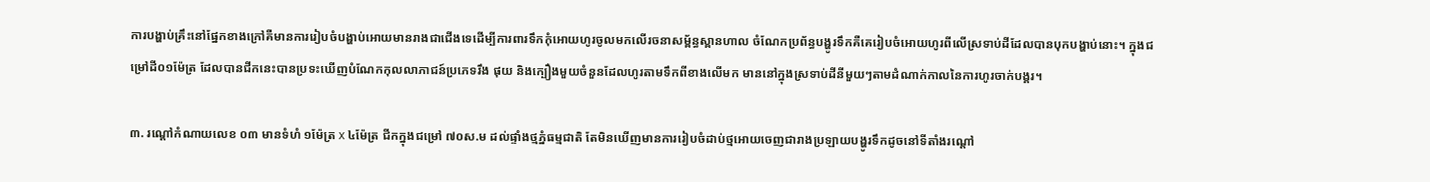ការបង្ហាប់គ្រឹះនៅផ្នែកខាងក្រៅគឺមានការរៀបចំបង្ហាប់អោយមានរាងជាជើងទេដើម្បីការពារទឹកកុំអោយហូរចូលមកលើរចនាសម្ព័ន្ធស្ពានហាល ចំណែកប្រព័ន្ធបង្ហូរទឹកគឺគេរៀបចំអោយហូរពីលើស្រទាប់ដីដែលបានបុកបង្ហាប់នោះ។ ក្នុងជម្រៅដី០១ម៉ែត្រ ដែលបានជីកនេះបានប្រទះឃើញបំណែកកុលលាភាជន៍ប្រភេទរឹង ផុយ និងក្បឿងមួយចំនួនដែលហូរតាមទឹកពីខាងលើមក មាននៅក្នុងស្រទាប់ដីនីមួយៗតាមដំណាក់កាលនៃការហូរចាក់បង្គរ។

៣. រណ្ដៅកំណាយលេខ ០៣ មានទំហំ ១ម៉ែត្រ x ៤ម៉ែត្រ ជីកក្នុងជម្រៅ ៧០ស.ម ដល់ផ្ទាំងថ្មភ្នំធម្មជាតិ តែមិនឃើញមានការរៀបចំដាប់ថ្មអោយចេញជារាងប្រឡាយបង្ហូរទឹកដូចនៅទីតាំងរណ្ដៅ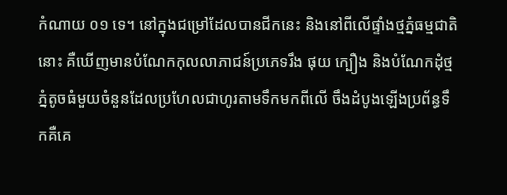កំណាយ ០១ ទេ។ នៅក្នុងជម្រៅដែលបានជីកនេះ និងនៅពីលើផ្ទាំងថ្មភ្នំធម្មជាតិនោះ គឺឃើញមានបំណែកកុលលាភាជន៍ប្រភេទរឹង ផុយ ក្បឿង និងបំណែកដុំថ្មភ្នំតូចធំមួយចំនួនដែលប្រហែលជាហូរតាមទឹកមកពីលើ ចឹងដំបូងឡើងប្រព័ន្ធទឹកគឺគេ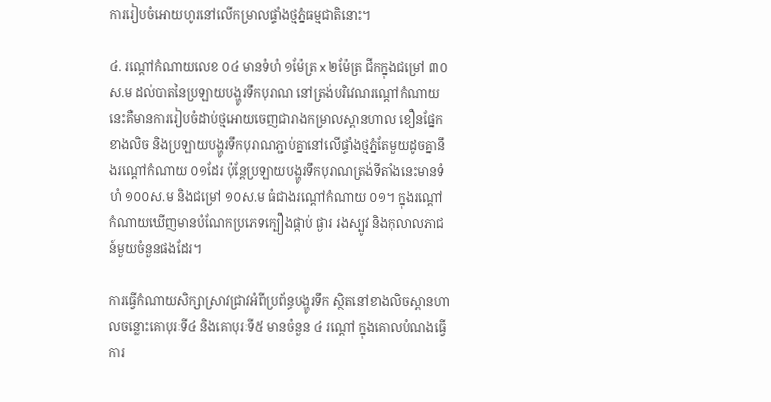ការរៀបចំអោយហូរនៅលើកម្រាលផ្ទាំងថ្មភ្នំធម្មជាតិនោះ។

៤. រណ្ដៅកំណាយលេខ ០៤ មានទំហំ ១ម៉ែត្រ x ២ម៉ែត្រ ជីកក្នុងជម្រៅ ៣០ស.ម ដល់បាតនៃប្រឡាយបង្ហូរទឹកបុរាណ នៅត្រង់បរិវេណរណ្ដៅកំណាយនេះគឺមានការរៀបចំដាប់ថ្មអោយចេញជារាងកម្រាលស្ពានហាល ខឿនផ្នែកខាងលិច និងប្រឡាយបង្ហូរទឹកបុរាណភ្ជាប់គ្នានៅលើផ្ទាំងថ្មភ្នំតែមួយដូចគ្នានឹងរណ្ដៅកំណាយ ០១ដែរ ប៉ុន្តែប្រឡាយបង្ហូរទឹកបុរាណត្រង់ទីតាំងនេះមានទំហំ ១០០ស.ម និងជម្រៅ ១០ស.ម ធំជាងរណ្ដៅកំណាយ ០១។ ក្នុងរណ្ដៅកំណាយឃើញមានបំណែកប្រភេទក្បឿងផ្កាប់ ផ្ងារ រងស្បូវ និងកុលាលភាជន៍មួយចំនួនផងដែរ។

ការធ្វើកំណាយសិក្សាស្រាវជ្រាវអំពីប្រព័ន្ធបង្ហូរទឹក ស្ថិតនៅខាងលិចស្ពានហាលចន្លោះគោបុរៈទី៤ និងគោបុរៈទី៥ មានចំនួន ៤ រណ្តៅ ក្នុងគោលបំណងធ្វើការ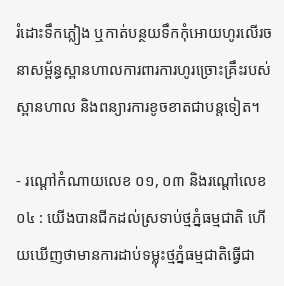រំដោះទឹកភ្លៀង ឬកាត់បន្ថយទឹកកុំអោយហូរលើរចនាសម្ព័ន្ធស្ពានហាលការពារការហូរច្រោះគ្រឹះរបស់ស្ពានហាល និងពន្យារការខូចខាតជាបន្តទៀត។

- រណ្តៅកំណាយលេខ ០១, ០៣ និងរណ្តៅលេខ ០៤ : យើងបានជីកដល់ស្រទាប់ថ្មភ្នំធម្មជាតិ ហើយឃើញថាមានការដាប់ទម្លុះថ្មភ្នំធម្មជាតិធ្វើជា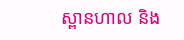ស្ពានហាល និង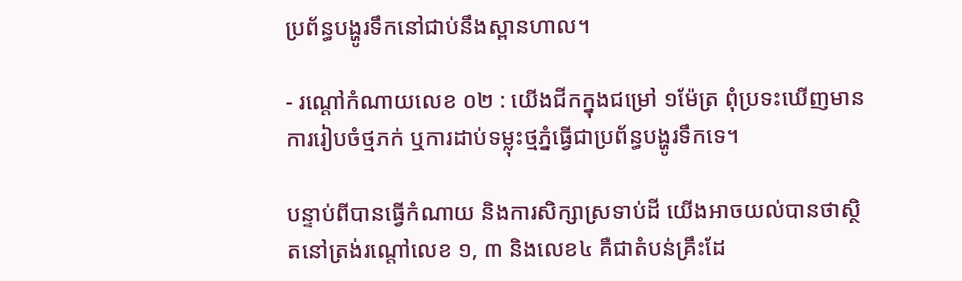ប្រព័ន្ធបង្ហូរទឹកនៅជាប់នឹងស្ពានហាល។

- រណ្តៅកំណាយលេខ ០២ : យើងជីកក្នុងជម្រៅ ១ម៉ែត្រ ពុំប្រទះឃើញមានការរៀបចំថ្មភក់ ឬការដាប់ទម្លុះថ្មភ្នំធ្វើជាប្រព័ន្ធបង្ហូរទឹកទេ។

បន្ទាប់ពីបានធ្វើកំណាយ និងការសិក្សាស្រទាប់ដី យើងអាចយល់បានថាសិ្ថតនៅត្រង់រណ្តៅលេខ ១, ៣ និងលេខ៤ គឺជាតំបន់គ្រឹះដែ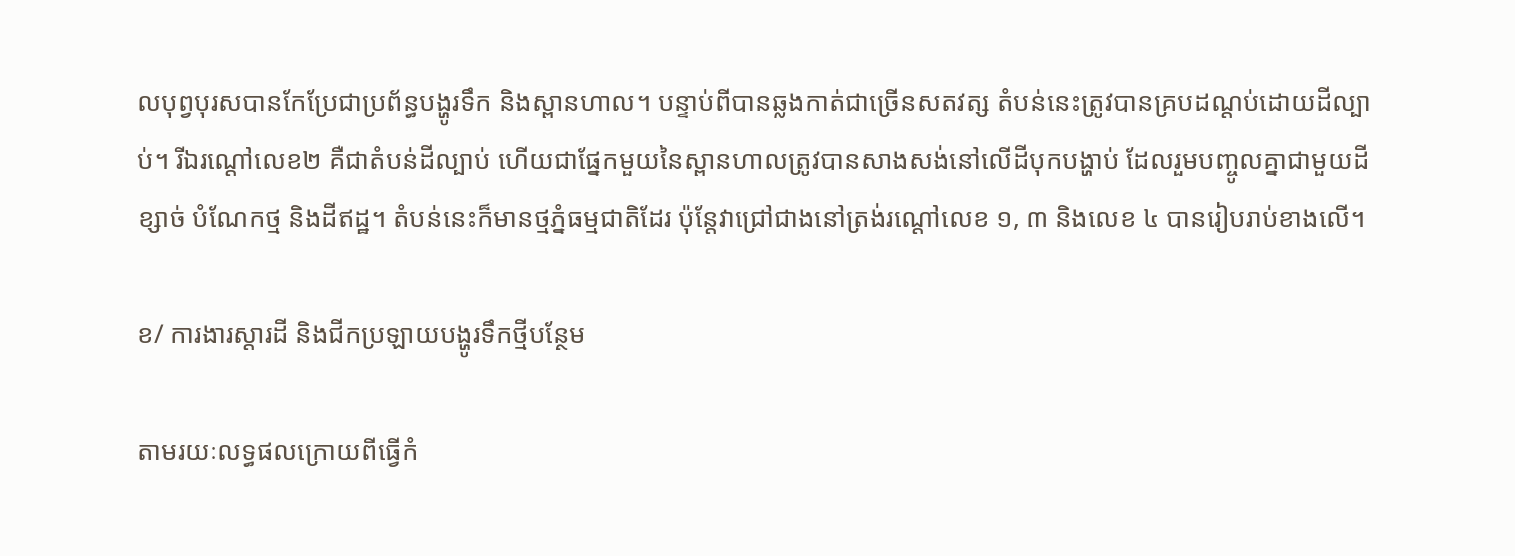លបុព្វបុរសបានកែប្រែជាប្រព័ន្ធបង្ហូរទឹក និងស្ពានហាល។ បន្ទាប់ពីបានឆ្លងកាត់ជាច្រើនសតវត្ស តំបន់នេះត្រូវបានគ្របដណ្តប់ដោយដីល្បាប់។ រីឯរណ្តៅលេខ២ គឺជាតំបន់ដីល្បាប់ ហើយជាផ្នែកមួយនៃស្ពានហាលត្រូវបានសាងសង់នៅលើដីបុកបង្ហាប់ ដែលរួមបញ្ចូលគ្នាជាមួយដីខ្សាច់ បំណែកថ្ម និងដីឥដ្ឋ។ តំបន់នេះក៏មានថ្មភ្នំធម្មជាតិដែរ ប៉ុន្តែវាជ្រៅជាងនៅត្រង់រណ្តៅលេខ ១, ៣ និងលេខ ៤ បានរៀបរាប់ខាងលើ។

ខ/ ការងារស្ដារដី និងជីកប្រឡាយបង្ហូរទឹកថ្មីបន្ថែម

តាមរយៈលទ្ធផលក្រោយពីធ្វើកំ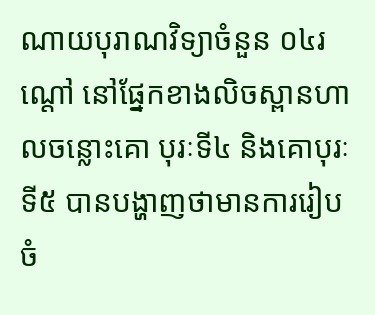ណាយបុរាណវិទ្យាចំនួន ០៤រណ្ដៅ នៅផ្នែកខាងលិចស្ពានហាលចន្លោះគោ បុរៈទី៤ និងគោបុរៈទី៥ បានបង្ហាញថាមានការរៀបចំ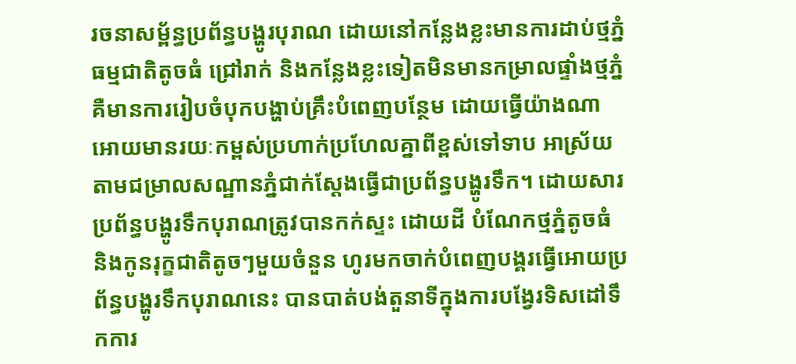រចនាសម្ព័ន្ធប្រព័ន្ធបង្ហូរបុរាណ ដោយនៅកន្លែងខ្លះមានការដាប់ថ្មភ្នំធម្មជាតិតូចធំ ជ្រៅរាក់ និងកន្លែងខ្លះទៀតមិនមានកម្រាលផ្ទាំងថ្មភ្នំ គឺមានការរៀបចំបុកបង្ហាប់គ្រឹះបំពេញបន្ថែម ដោយធ្វើយ៉ាងណាអោយមានរយៈកម្ពស់ប្រហាក់ប្រហែលគ្នាពីខ្ពស់ទៅទាប អាស្រ័យតាមជម្រាលសណ្ឋានភ្នំជាក់ស្ដែងធ្វើជាប្រព័ន្ធបង្ហូរទឹក។ ដោយសារប្រព័ន្ធបង្ហូរទឹកបុរាណត្រូវបានកក់ស្ទះ ដោយដី បំណែកថ្មភ្នំតូចធំ និងកូនរុក្ខជាតិតូចៗមួយចំនួន ហូរមកចាក់បំពេញបង្គរធ្វើអោយប្រព័ន្ធបង្ហូរទឹកបុរាណនេះ បានបាត់បង់តួនាទីក្នុងការបង្វែរទិសដៅទឹកការ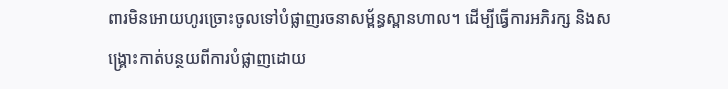ពារមិនអោយហូរច្រោះចូលទៅបំផ្លាញរចនាសម្ព័ន្ធស្ពានហាល។ ដើម្បីធ្វើការអភិរក្ស និងសង្គ្រោះកាត់បន្ថយពីការបំផ្លាញដោយ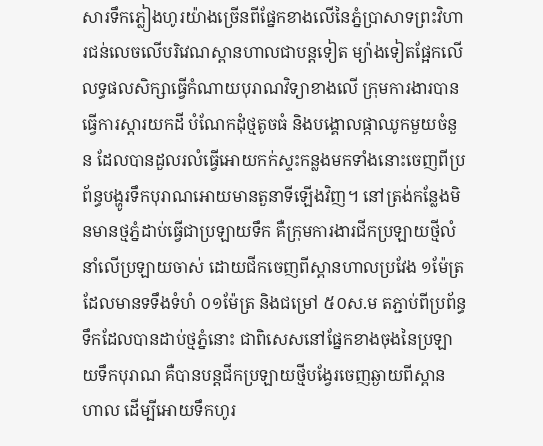សារទឹកភ្លៀងហូរយ៉ាងច្រើនពីផ្នែកខាងលើនៃភ្នំប្រាសាទព្រះវិហារជន់លេចលើបរិវេណស្ពានហាលជាបន្តទៀត ម្យ៉ាងទៀតផ្អែកលើលទ្ធផលសិក្សាធ្វើកំណាយបុរាណវិទ្យាខាងលើ ក្រុមការងារបានធ្វើការស្ដារយកដី បំណែកដុំថ្មតូចធំ និងបង្គោលផ្កាឈូកមួយចំនួន ដែលបានដួលរលំធ្វើអោយកក់ស្ទះកន្លងមកទាំងនោះចេញពីប្រព័ន្ធបង្ហូរទឹកបុរាណអោយមានតួនាទីឡើងវិញ។ នៅត្រង់កន្លែងមិនមានថ្មភ្នំដាប់ធ្វើជាប្រឡាយទឹក គឺក្រុមការងារជីកប្រឡាយថ្មីលំនាំលើប្រឡាយចាស់ ដោយជីកចេញពីស្ពានហាលប្រវែង ១ម៉ែត្រ ដែលមានទទឹងទំហំ ០១ម៉ែត្រ និងជម្រៅ ៥០ស.ម តភ្ជាប់ពីប្រព័ន្ធទឹកដែលបានដាប់ថ្មភ្នំនោះ ជាពិសេសនៅផ្នែកខាងចុងនៃប្រឡាយទឹកបុរាណ គឺបានបន្តជីកប្រឡាយថ្មីបង្វែរចេញឆ្ងាយពីស្ពានហាល ដើម្បីអោយទឹកហូរ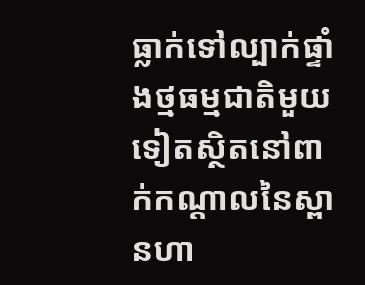ធ្លាក់ទៅល្បាក់ផ្ទាំងថ្មធម្មជាតិមួយទៀតស្ថិតនៅពាក់កណ្ដាលនៃស្ពានហា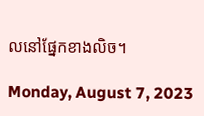លនៅផ្នែកខាងលិច។

Monday, August 7, 2023